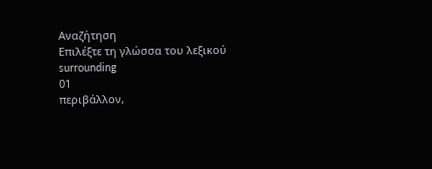Αναζήτηση
Επιλέξτε τη γλώσσα του λεξικού
surrounding
01
περιβάλλον,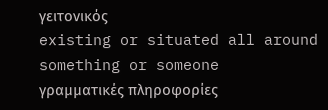γειτονικός
existing or situated all around something or someone
γραμματικές πληροφορίες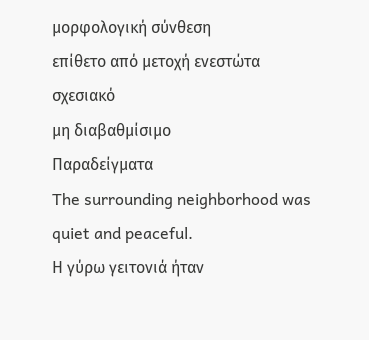μορφολογική σύνθεση
επίθετο από μετοχή ενεστώτα
σχεσιακό
μη διαβαθμίσιμο
Παραδείγματα
The surrounding neighborhood was quiet and peaceful.
Η γύρω γειτονιά ήταν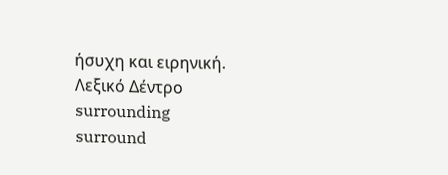ήσυχη και ειρηνική.
Λεξικό Δέντρο
surrounding
surround